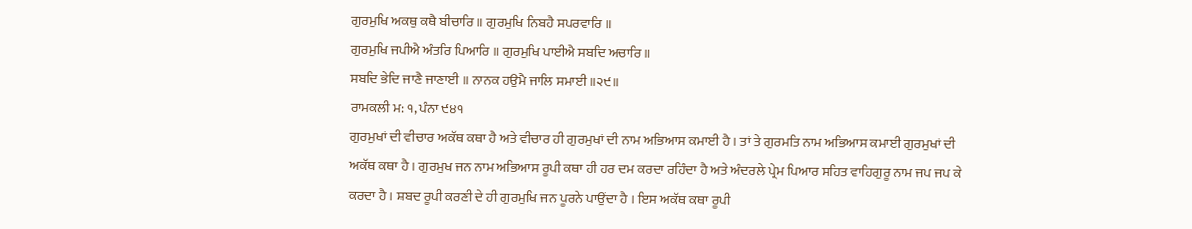ਗੁਰਮੁਖਿ ਅਕਥੁ ਕਥੈ ਬੀਚਾਰਿ ॥ ਗੁਰਮੁਖਿ ਨਿਬਹੈ ਸਪਰਵਾਰਿ ॥
ਗੁਰਮੁਖਿ ਜਪੀਐ ਅੰਤਰਿ ਪਿਆਰਿ ॥ ਗੁਰਮੁਖਿ ਪਾਈਐ ਸਬਦਿ ਅਚਾਰਿ ॥
ਸਬਦਿ ਭੇਦਿ ਜਾਣੈ ਜਾਣਾਈ ॥ ਨਾਨਕ ਹਉਮੈ ਜਾਲਿ ਸਮਾਈ ॥੨੯॥
ਰਾਮਕਲੀ ਮ: ੧, ਪੰਨਾ ੯੪੧
ਗੁਰਮੁਖਾਂ ਦੀ ਵੀਚਾਰ ਅਕੱਥ ਕਥਾ ਹੈ ਅਤੇ ਵੀਚਾਰ ਹੀ ਗੁਰਮੁਖਾਂ ਦੀ ਨਾਮ ਅਭਿਆਸ ਕਮਾਈ ਹੈ । ਤਾਂ ਤੇ ਗੁਰਮਤਿ ਨਾਮ ਅਭਿਆਸ ਕਮਾਈ ਗੁਰਮੁਖਾਂ ਦੀ ਅਕੱਥ ਕਥਾ ਹੈ । ਗੁਰਮੁਖ ਜਨ ਨਾਮ ਅਭਿਆਸ ਰੂਪੀ ਕਥਾ ਹੀ ਹਰ ਦਮ ਕਰਦਾ ਰਹਿੰਦਾ ਹੈ ਅਤੇ ਅੰਦਰਲੇ ਪ੍ਰੇਮ ਪਿਆਰ ਸਹਿਤ ਵਾਹਿਗੁਰੂ ਨਾਮ ਜਪ ਜਪ ਕੇ ਕਰਦਾ ਹੈ । ਸ਼ਬਦ ਰੂਪੀ ਕਰਣੀ ਦੇ ਹੀ ਗੁਰਮੁਖਿ ਜਨ ਪੂਰਨੇ ਪਾਉਂਦਾ ਹੈ । ਇਸ ਅਕੱਥ ਕਥਾ ਰੂਪੀ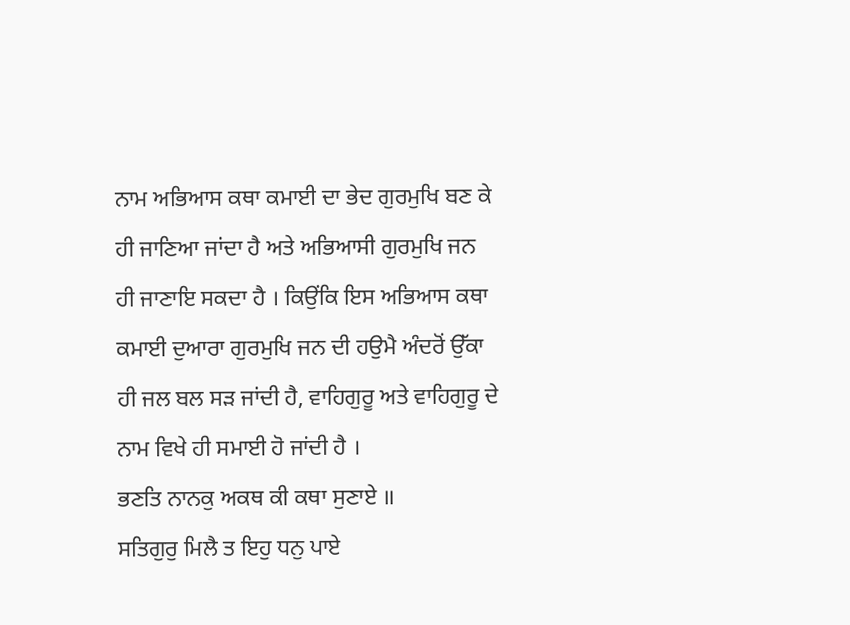ਨਾਮ ਅਭਿਆਸ ਕਥਾ ਕਮਾਈ ਦਾ ਭੇਦ ਗੁਰਮੁਖਿ ਬਣ ਕੇ ਹੀ ਜਾਣਿਆ ਜਾਂਦਾ ਹੈ ਅਤੇ ਅਭਿਆਸੀ ਗੁਰਮੁਖਿ ਜਨ ਹੀ ਜਾਣਾਇ ਸਕਦਾ ਹੈ । ਕਿਉਂਕਿ ਇਸ ਅਭਿਆਸ ਕਥਾ ਕਮਾਈ ਦੁਆਰਾ ਗੁਰਮੁਖਿ ਜਨ ਦੀ ਹਉਮੈ ਅੰਦਰੋਂ ਉੱਕਾ ਹੀ ਜਲ ਬਲ ਸੜ ਜਾਂਦੀ ਹੈ, ਵਾਹਿਗੁਰੂ ਅਤੇ ਵਾਹਿਗੁਰੂ ਦੇ ਨਾਮ ਵਿਖੇ ਹੀ ਸਮਾਈ ਹੋ ਜਾਂਦੀ ਹੈ ।
ਭਣਤਿ ਨਾਨਕੁ ਅਕਥ ਕੀ ਕਥਾ ਸੁਣਾਏ ॥
ਸਤਿਗੁਰੁ ਮਿਲੈ ਤ ਇਹੁ ਧਨੁ ਪਾਏ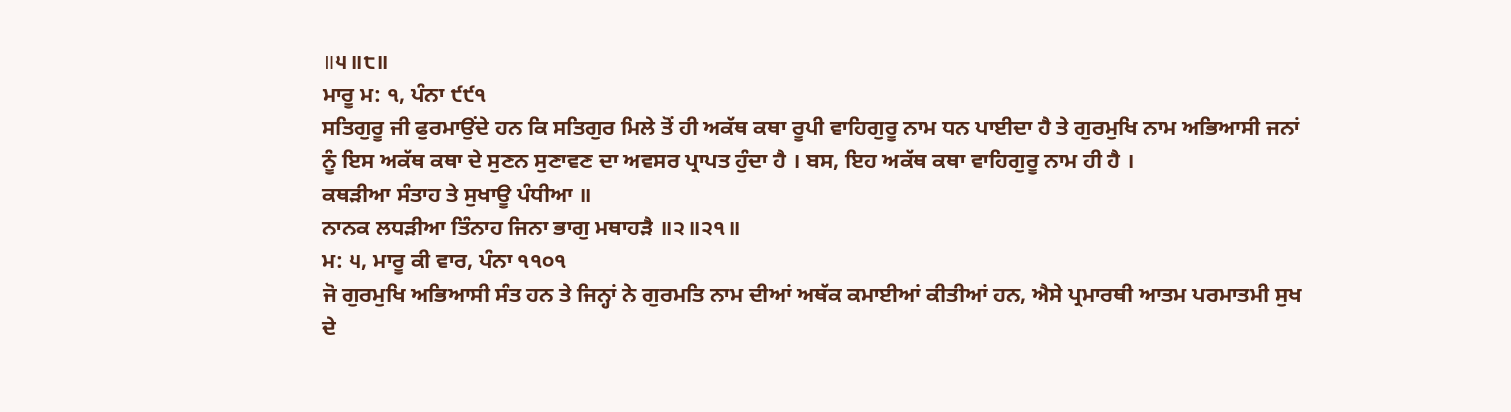॥੫॥੮॥
ਮਾਰੂ ਮ: ੧, ਪੰਨਾ ੯੯੧
ਸਤਿਗੁਰੂ ਜੀ ਫੁਰਮਾਉਂਦੇ ਹਨ ਕਿ ਸਤਿਗੁਰ ਮਿਲੇ ਤੋਂ ਹੀ ਅਕੱਥ ਕਥਾ ਰੂਪੀ ਵਾਹਿਗੁਰੂ ਨਾਮ ਧਨ ਪਾਈਦਾ ਹੈ ਤੇ ਗੁਰਮੁਖਿ ਨਾਮ ਅਭਿਆਸੀ ਜਨਾਂ ਨੂੰ ਇਸ ਅਕੱਥ ਕਥਾ ਦੇ ਸੁਣਨ ਸੁਣਾਵਣ ਦਾ ਅਵਸਰ ਪ੍ਰਾਪਤ ਹੁੰਦਾ ਹੈ । ਬਸ, ਇਹ ਅਕੱਥ ਕਥਾ ਵਾਹਿਗੁਰੂ ਨਾਮ ਹੀ ਹੈ ।
ਕਥੜੀਆ ਸੰਤਾਹ ਤੇ ਸੁਖਾਊ ਪੰਧੀਆ ॥
ਨਾਨਕ ਲਧੜੀਆ ਤਿੰਨਾਹ ਜਿਨਾ ਭਾਗੁ ਮਥਾਹੜੈ ॥੨॥੨੧॥
ਮ: ੫, ਮਾਰੂ ਕੀ ਵਾਰ, ਪੰਨਾ ੧੧੦੧
ਜੋ ਗੁਰਮੁਖਿ ਅਭਿਆਸੀ ਸੰਤ ਹਨ ਤੇ ਜਿਨ੍ਹਾਂ ਨੇ ਗੁਰਮਤਿ ਨਾਮ ਦੀਆਂ ਅਥੱਕ ਕਮਾਈਆਂ ਕੀਤੀਆਂ ਹਨ, ਐਸੇ ਪ੍ਰਮਾਰਥੀ ਆਤਮ ਪਰਮਾਤਮੀ ਸੁਖ ਦੇ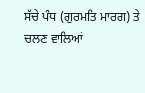ਸੱਚੇ ਪੰਧ (ਗੁਰਮਤਿ ਮਾਰਗ) ਤੇ ਚਲਣ ਵਾਲਿਆਂ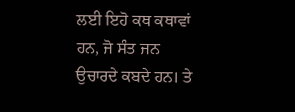ਲਈ ਇਹੋ ਕਥ ਕਥਾਵਾਂ ਹਨ, ਜੋ ਸੰਤ ਜਨ ਉਚਾਰਦੇ ਕਬਦੇ ਹਨ। ਤੇ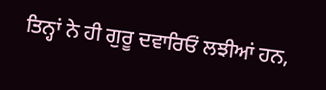ਤਿਨ੍ਹਾਂ ਨੇ ਹੀ ਗੁਰੂ ਦਵਾਰਿਓਂ ਲਝੀਆਂ ਹਨ,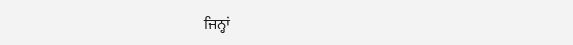ਜਿਨ੍ਹਾਂ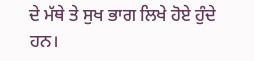ਦੇ ਮੱਥੇ ਤੇ ਸੁਖ ਭਾਗ ਲਿਖੇ ਹੋਏ ਹੁੰਦੇ ਹਨ।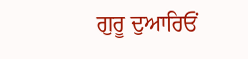ਗੁਰੂ ਦੁਆਰਿਓਂ